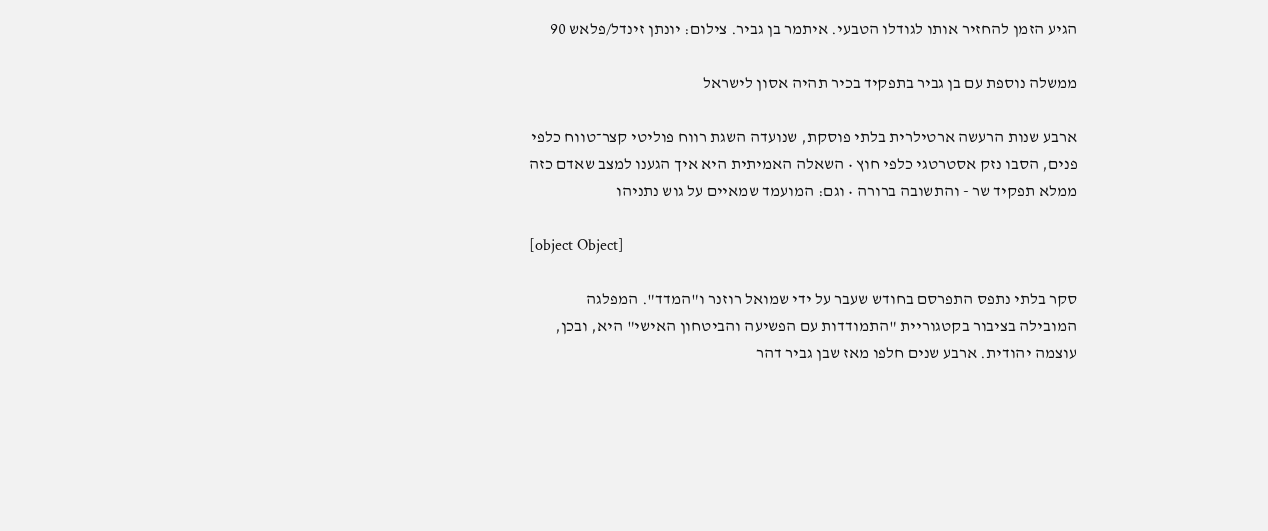הגיע הזמן להחזיר אותו לגודלו הטבעי. איתמר בן גביר. צילום: יונתן זינדל/פלאש 90

ממשלה נוספת עם בן גביר בתפקיד בכיר תהיה אסון לישראל

ארבע שנות הרעשה ארטילרית בלתי פוסקת, שנועדה השגת רווח פוליטי קצר־טווח כלפי פנים, הסבו נזק אסטרטגי כלפי חוץ • השאלה האמיתית היא איך הגענו למצב שאדם כזה ממלא תפקיד שר - והתשובה ברורה • וגם: המועמד שמאיים על גוש נתניהו

[object Object]

סקר בלתי נתפס התפרסם בחודש שעבר על ידי שמואל רוזנר ו"המדד". המפלגה המובילה בציבור בקטגוריית "התמודדות עם הפשיעה והביטחון האישי" היא, ובכן, עוצמה יהודית. ארבע שנים חלפו מאז שבן גביר דהר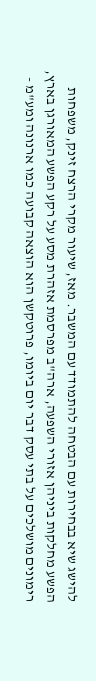להישג שיא בבחירות עם הבטחה להתמודד עם המשבר. מאז, שיעור מקרי הרצח זינק, משפחות הפשע מחלקות ביניהן אזורי השפעה, ארה"ב מפרסמת אזהרת מסע על רקע הפשע המאורגן בארץ, רימונים מושלכים על בתי עסק דבר יום ביומו, פרוטקשן הוא הוצאה קבועה כמו ארנונה ומע"מ -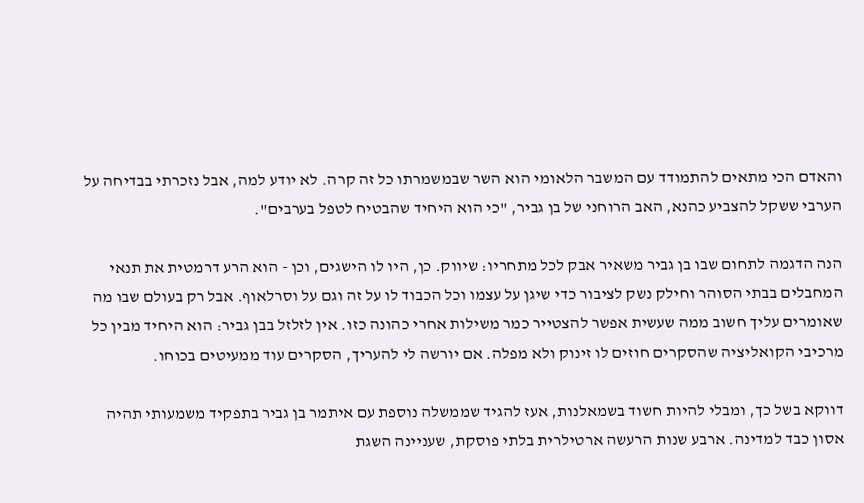והאדם הכי מתאים להתמודד עם המשבר הלאומי הוא השר שבמשמרתו כל זה קרה. לא יודע למה, אבל נזכרתי בבדיחה על הערבי ששקל להצביע כהנא, האב הרוחני של בן גביר, "כי הוא היחיד שהבטיח לטפל בערבים".

הנה הדגמה לתחום שבו בן גביר משאיר אבק לכל מתחריו: שיווק. כן, היו לו הישגים, וכן - הוא הרע דרמטית את תנאי המחבלים בבתי הסוהר וחילק נשק לציבור כדי שיגן על עצמו וכל הכבוד לו על זה וגם על וסרלאוף. אבל רק בעולם שבו מה שאומרים עליך חשוב ממה שעשית אפשר להצטייר כמר משילות אחרי כהונה כזו. אין לזלזל בבן גביר: הוא היחיד מבין כל מרכיבי הקואליציה שהסקרים חוזים לו זינוק ולא מפלה. אם יורשה לי להעריך, הסקרים עוד ממעיטים בכוחו.

דווקא בשל כך, ומבלי להיות חשוד בשמאלנות, אעז להגיד שממשלה נוספת עם איתמר בן גביר בתפקיד משמעותי תהיה אסון כבד למדינה. ארבע שנות הרעשה ארטילרית בלתי פוסקת, שעניינה השגת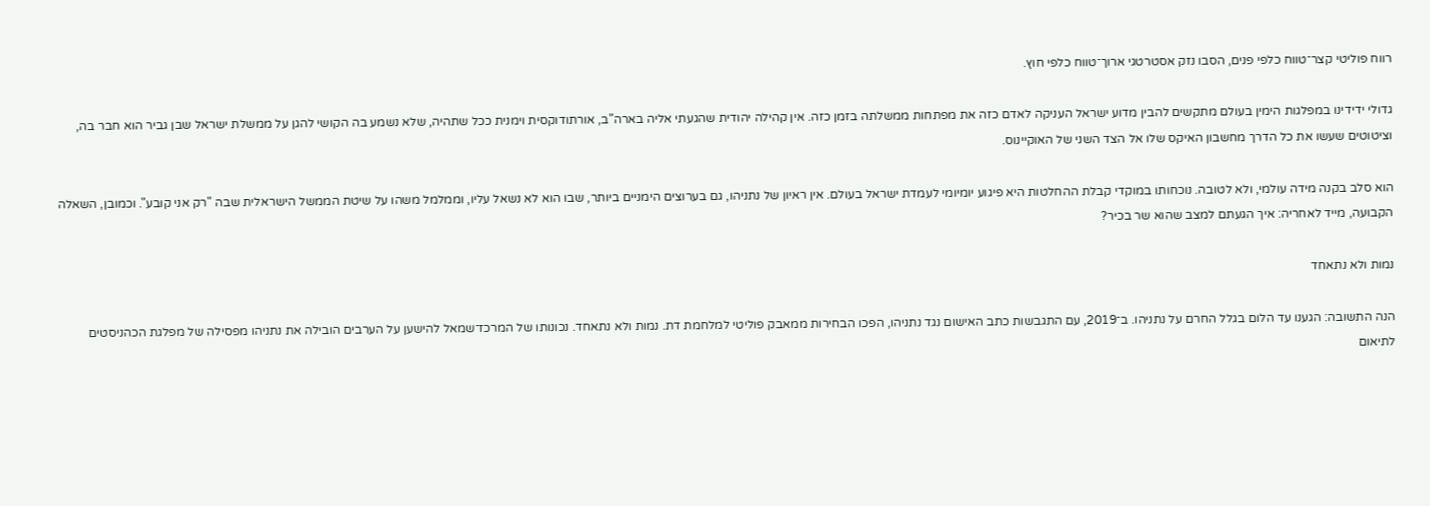רווח פוליטי קצר־טווח כלפי פנים, הסבו נזק אסטרטגי ארוך־טווח כלפי חוץ.

גדולי ידידינו במפלגות הימין בעולם מתקשים להבין מדוע ישראל העניקה לאדם כזה את מפתחות ממשלתה בזמן כזה. אין קהילה יהודית שהגעתי אליה בארה"ב, אורתודוקסית וימנית ככל שתהיה, שלא נשמע בה הקושי להגן על ממשלת ישראל שבן גביר הוא חבר בה, וציטוטים שעשו את כל הדרך מחשבון האיקס שלו אל הצד השני של האוקיינוס.

הוא סלב בקנה מידה עולמי, ולא לטובה. נוכחותו במוקדי קבלת ההחלטות היא פיגוע יומיומי לעמדת ישראל בעולם. אין ראיון של נתניהו, גם בערוצים הימניים ביותר, שבו הוא לא נשאל עליו, וממלמל משהו על שיטת הממשל הישראלית שבה "רק אני קובע". וכמובן, השאלה הקבועה, מייד לאחריה: איך הגעתם למצב שהוא שר בכיר?

נמות ולא נתאחד

הנה התשובה: הגענו עד הלום בגלל החרם על נתניהו. ב־2019, עם התגבשות כתב האישום נגד נתניהו, הפכו הבחירות ממאבק פוליטי למלחמת דת. נמות ולא נתאחד. נכונותו של המרכז־שמאל להישען על הערבים הובילה את נתניהו מפסילה של מפלגת הכהניסטים לתיאום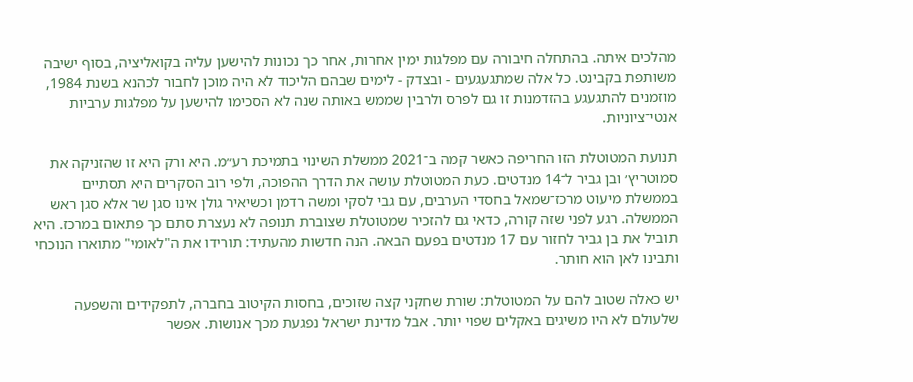מהלכים איתה. בהתחלה חיבורה עם מפלגות ימין אחרות, אחר כך נכונות להישען עליה בקואליציה, בסוף ישיבה משותפת בקבינט. כל אלה שמתגעגעים - ובצדק - לימים שבהם הליכוד לא היה מוכן לחבור לכהנא בשנת 1984, מוזמנים להתגעגע בהזדמנות זו גם לפרס ולרבין שממש באותה שנה לא הסכימו להישען על מפלגות ערביות אנטי־ציוניות.

תנועת המטוטלת הזו החריפה כאשר קמה ב־2021 ממשלת השינוי בתמיכת רע״מ. היא ורק היא זו שהזניקה את סמוטריץ׳ ובן גביר ל־14 מנדטים. כעת המטוטלת עושה את הדרך ההפוכה, ולפי רוב הסקרים היא תסתיים בממשלת מיעוט מרכז־שמאל בחסדי הערבים, עם גבי לסקי ומשה רדמן וכשיאיר גולן אינו סגן שר אלא סגן ראש הממשלה. רגע לפני שזה קורה, כדאי גם להזכיר שמטוטלת שצוברת תנופה לא נעצרת סתם כך פתאום במרכז. היא תוביל את בן גביר לחזור עם 17 מנדטים בפעם הבאה. הנה חדשות מהעתיד: תורידו את ה"לאומי" מתוארו הנוכחי ותבינו לאן הוא חותר.

יש כאלה שטוב להם על המטוטלת: שורת שחקני קצה שזוכים, בחסות הקיטוב בחברה, לתפקידים והשפעה שלעולם לא היו משיגים באקלים שפוי יותר. אבל מדינת ישראל נפגעת מכך אנושות. אפשר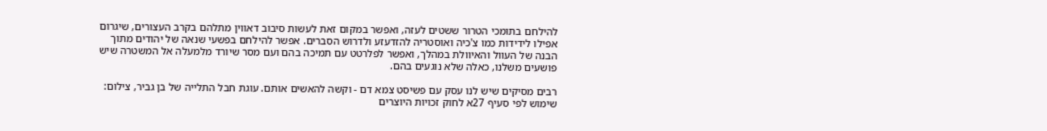להילחם בתומכי הטרור ששטים לעזה, ואפשר במקום זאת לעשות סיבוב דאווין מתלהם בקרב העצורים, שיגרום אפילו לידידות כמו צ'כיה ואוסטריה להזדעזע ולדרוש הסברים. אפשר להילחם בפשעי שנאה של יהודים מתוך הבנה של העוול והאיוולת במהלך, ואפשר לפלרטט עם תמיכה בהם ועם מסר שיורד מלמעלה אל המשטרה שיש פושעים משלנו, כאלה שלא נוגעים בהם.

רבים מסיקים שיש לנו עסק עם פשיסט צמא דם - וקשה להאשים אותם. עוגת חבל התלייה של בן גביר, צילום: שימוש לפי סעיף 27א לחוק זכויות היוצרים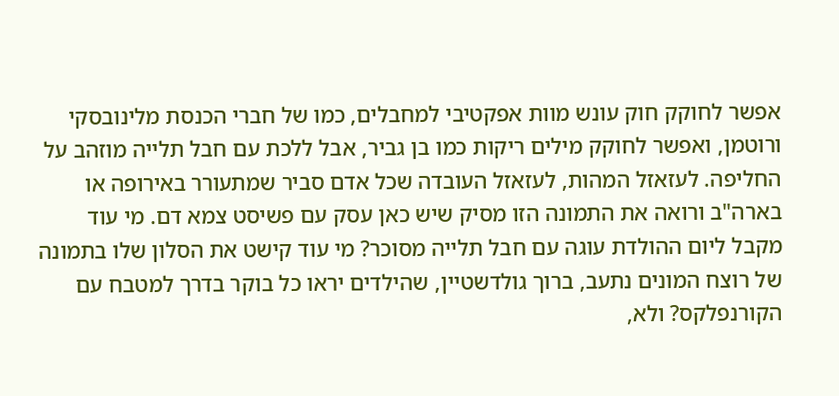אפשר לחוקק חוק עונש מוות אפקטיבי למחבלים, כמו של חברי הכנסת מלינובסקי ורוטמן, ואפשר לחוקק מילים ריקות כמו בן גביר, אבל ללכת עם חבל תלייה מוזהב על החליפה. לעזאזל המהות, לעזאזל העובדה שכל אדם סביר שמתעורר באירופה או בארה"ב ורואה את התמונה הזו מסיק שיש כאן עסק עם פשיסט צמא דם. מי עוד מקבל ליום ההולדת עוגה עם חבל תלייה מסוכר? מי עוד קישט את הסלון שלו בתמונה של רוצח המונים נתעב, ברוך גולדשטיין, שהילדים יראו כל בוקר בדרך למטבח עם הקורנפלקס? ולא,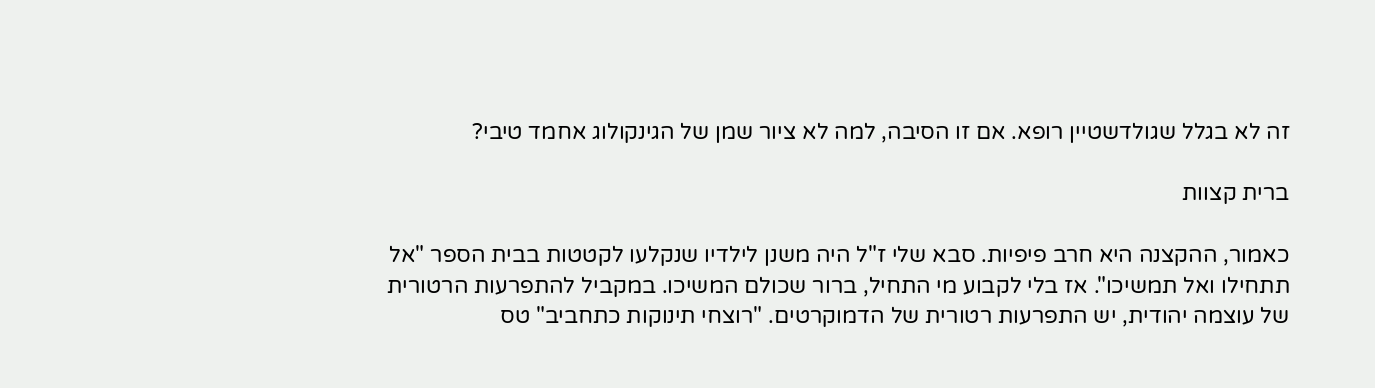זה לא בגלל שגולדשטיין רופא. אם זו הסיבה, למה לא ציור שמן של הגינקולוג אחמד טיבי?

ברית קצוות

כאמור, ההקצנה היא חרב פיפיות. סבא שלי ז"ל היה משנן לילדיו שנקלעו לקטטות בבית הספר "אל תתחילו ואל תמשיכו". אז בלי לקבוע מי התחיל, ברור שכולם המשיכו. במקביל להתפרעות הרטורית של עוצמה יהודית, יש התפרעות רטורית של הדמוקרטים. "רוצחי תינוקות כתחביב" טס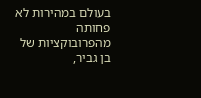בעולם במהירות לא פחותה מהפרובוקציות של בן גביר,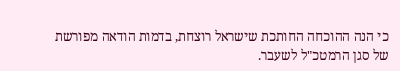כי הנה ההוכחה החותכת שישראל רוצחת, בדמות הודאה מפורשת של סגן הרמטכ"ל לשעבר.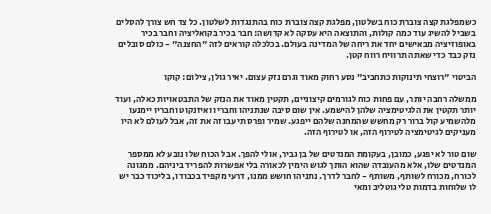כשמפלגת קצה צוברת כוח בשלטון, מפלגת קצה צוברת כוח בהתנגדות לשלטון. כל צד חש צורך להסלים בשביל להשיג עוד כמה קולות, והתוצאה היא עסקה לא קדושה: חבר בכיר בקואליציה וחבר בכיר באופוזיציה מבאישים יחד את ריחה של המדינה בעולם. בכלכלה קוראים לזה "החצנה" - כולם סובלים נזק כבד כדי שאתה תרוויח רווח קטן.

הביטוי "רוצחי תינוקות כתחביב" נסע רחוק מאוד וגרם נזק עצום. יאיר גולן, צילום: קוקו

ממשלה רחבה יותר, עם פחות כוח לגורמים קיצוניים, תקטין מאוד את הנזק של התבטאויות כאלה, ועוד יותר תקטין את הלגיטימציה שלהן להישמע. אין שום סיבה שנתניהו וחבריו ואיזנקוט וחבריו יימנעו מלהשמיע קול ברור רק מחשש שהמחנה שלהם ייפגע. שמיר ופרס תיעבו זה את זה, אבל לעולם לא היו מעניקים לגיטימציה לטירוף הזה, או לטירוף הזה.

שום טור לא יפגע, כמובן, בעקומת המנדטים של בן גביר, אולי להפך. אבל הכוח שלו נובע לא ממספר המנדטים שלו, אלא מהעובדה שהוא הותך לגוש הימין לכאורה בלי אפשרות להפריד ביניהם. ממגונה לכורח, מכורח לשותף, משותף - לחבר לדרך. נתניהו חושש ממנו, דרעי מקפיד בכבודו, בליכוד כבר יש לו שלוחות בדמות טלי גוטליב ומאי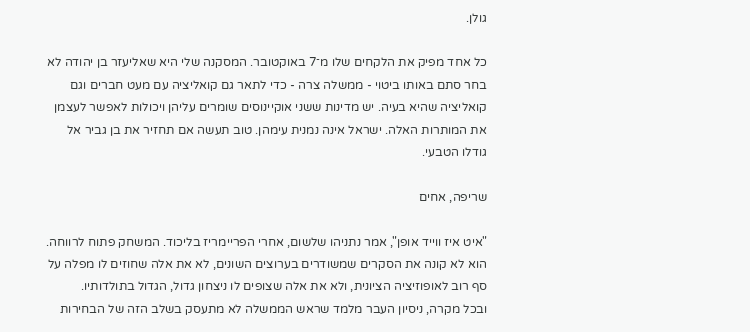גולן.

כל אחד מפיק את הלקחים שלו מ־7 באוקטובר. המסקנה שלי היא שאליעזר בן יהודה לא בחר סתם באותו ביטוי - ממשלה צרה - כדי לתאר גם קואליציה עם מעט חברים וגם קואליציה שהיא בעיה. יש מדינות ששני אוקיינוסים שומרים עליהן ויכולות לאפשר לעצמן את המותרות האלה. ישראל אינה נמנית עימהן. טוב תעשה אם תחזיר את בן גביר אל גודלו הטבעי.

שריפה, אחים

"איט איז ווייד אופן", אמר נתניהו שלשום, אחרי הפריימריז בליכוד. המשחק פתוח לרווחה. הוא לא קונה את הסקרים שמשודרים בערוצים השונים, לא את אלה שחוזים לו מפלה על סף רוב לאופוזיציה הציונית, ולא את אלה שצופים לו ניצחון גדול, הגדול בתולדותיו.
ובכל מקרה, ניסיון העבר מלמד שראש הממשלה לא מתעסק בשלב הזה של הבחירות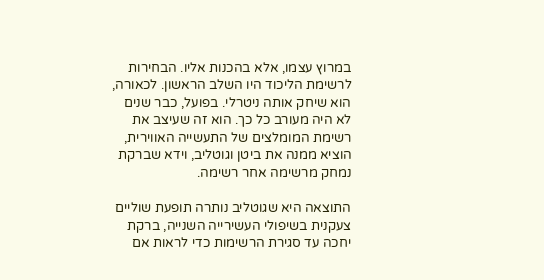במרוץ עצמו, אלא בהכנות אליו. הבחירות לרשימת הליכוד היו השלב הראשון. לכאורה, הוא שיחק אותה ניטרלי. בפועל, כבר שנים לא היה מעורב כל כך. הוא זה שעיצב את רשימת המומלצים של התעשייה האווירית, הוציא ממנה את ביטן וגוטליב, וידא שברקת נמחק מרשימה אחר רשימה.

התוצאה היא שגוטליב נותרה תופעת שוליים צעקנית בשיפולי העשירייה השנייה, ברקת יחכה עד סגירת הרשימות כדי לראות אם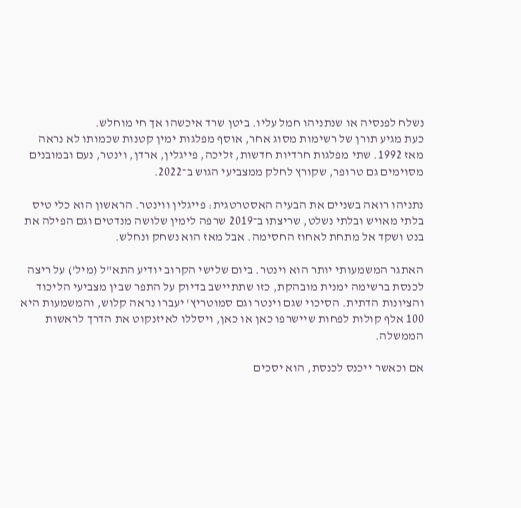נשלח לפנסיה או שנתניהו חמל עליו. ביטן שרד איכשהו אך חי מוחלש.
כעת מגיע תורן של רשימות מסוג אחר, אוסף מפלגות ימין קטנות שכמותו לא נראה מאז 1992. שתי מפלגות חרדיות חדשות, זליכה, פייגלין, ארדן, וינטר, נעם ובמובנים מסוימים גם טרופר, שקורץ לחלק ממצביעי הגוש ב־2022.

נתניהו רואה בשניים את הבעיה האסטרטגית: פייגלין ווינטר. הראשון הוא כלי טיס בלתי מאויש ובלתי נשלט, שריצתו ב־2019 שרפה לימין שלושה מנדטים וגם הפילה את בנט ושקד אל מתחת לאחוז החסימה. אבל מאז הוא נשחק ונחלש.

האתגר המשמעותי יותר הוא וינטר. ביום שלישי הקרוב יודיע התא"ל (מיל') על ריצה לכנסת ברשימה ימנית מובהקת, כזו שתתיישב בדיוק על התפר שבין מצביעי הליכוד והציונות הדתית. הסיכוי שגם וינטר וגם סמוטריץ' יעברו נראה קלוש, והמשמעות היא 100 אלף קולות לפחות שיישרפו כאן או כאן, ויסללו לאיזנקוט את הדרך לראשות הממשלה.

אם וכאשר ייכנס לכנסת, הוא יסכים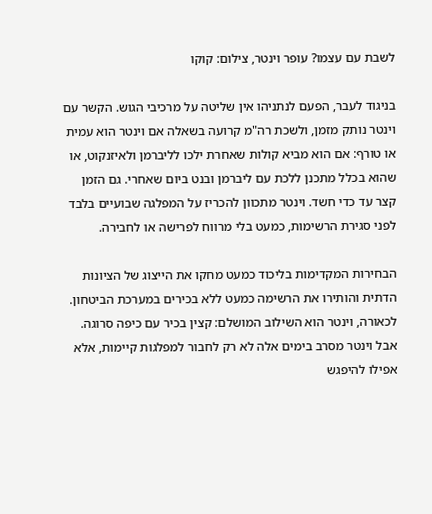לשבת עם עצמו? עופר וינטר, צילום: קוקו

בניגוד לעבר, הפעם לנתניהו אין שליטה על מרכיבי הגוש. הקשר עם וינטר נותק מזמן, ולשכת רה"מ קרועה בשאלה אם וינטר הוא עמית או טורף: אם הוא מביא קולות שאחרת ילכו לליברמן ולאיזנקוט, או שהוא בכלל מתכנן ללכת עם ליברמן ובנט ביום שאחרי. גם הזמן קצר עד כדי חשד. וינטר מתכוון להכריז על המפלגה שבועיים בלבד לפני סגירת הרשימות, כמעט בלי מרווח לפרישה או לחבירה.

הבחירות המקדימות בליכוד כמעט מחקו את הייצוג של הציונות הדתית והותירו את הרשימה כמעט ללא בכירים במערכת הביטחון. לכאורה, וינטר הוא השילוב המושלם: קצין בכיר עם כיפה סרוגה. אבל וינטר מסרב בימים אלה לא רק לחבור למפלגות קיימות, אלא אפילו להיפגש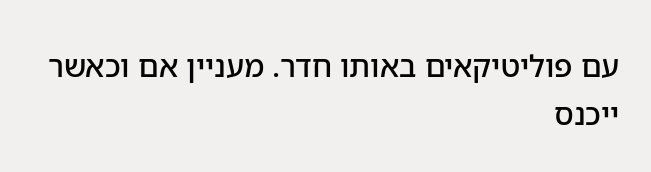עם פוליטיקאים באותו חדר. מעניין אם וכאשר ייכנס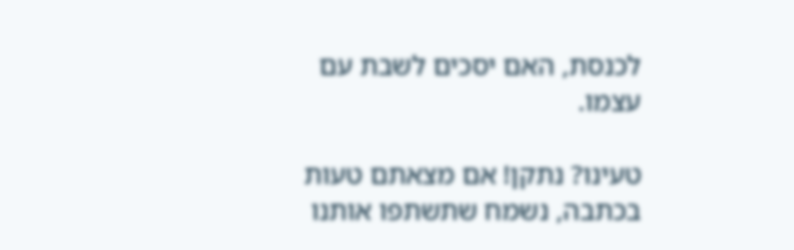לכנסת, האם יסכים לשבת עם עצמו.

טעינו? נתקן! אם מצאתם טעות בכתבה, נשמח שתשתפו אותנו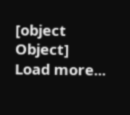[object Object]
Load more...